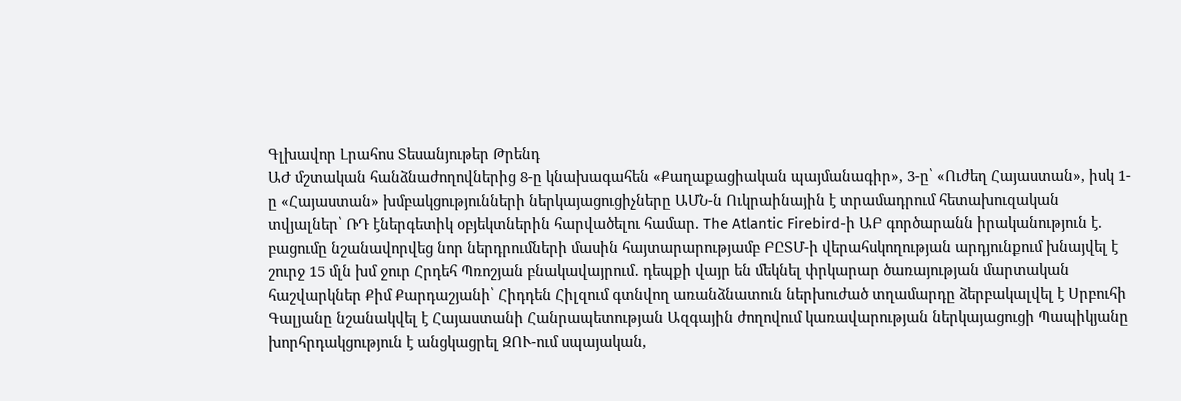Գլխավոր Լրահոս Տեսանյութեր Թրենդ
ԱԺ մշտական հանձնաժողովներից 8-ը կնախագահեն «Քաղաքացիական պայմանագիր», 3-ը՝ «Ուժեղ Հայաստան», իսկ 1-ը «Հայաստան» խմբակցությունների ներկայացուցիչները ԱՄՆ-ն Ուկրաինային է տրամադրում հետախուզական տվյալներ՝ ՌԴ էներգետիկ օբյեկտներին հարվածելու համար. The Atlantic Firebird-ի ԱԲ գործարանն իրականություն է. բացումը նշանավորվեց նոր ներդրումների մասին հայտարարությամբ ԲԸՏՄ-ի վերահսկողության արդյունքում խնայվել է շուրջ 15 մլն խմ ջուր Հրդեհ Պռոշյան բնակավայրում․ դեպքի վայր են մեկնել փրկարար ծառայության մարտական հաշվարկներ Քիմ Քարդաշյանի՝ Հիդդեն Հիլզում գտնվող առանձնատուն ներխուժած տղամարդը ձերբակալվել է Սրբուհի Գալյանը նշանակվել է Հայաստանի Հանրապետության Ազգային ժողովում կառավարության ներկայացուցի Պապիկյանը խորհրդակցություն է անցկացրել ԶՈՒ-ում սպայական,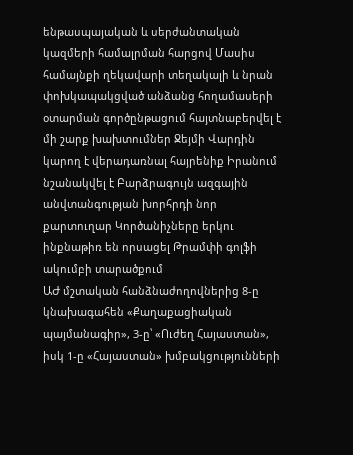ենթասպայական և սերժանտական կազմերի համալրման հարցով Մասիս համայնքի ղեկավարի տեղակալի և նրան փոխկապակցված անձանց հողամասերի օտարման գործընթացում հայտնաբերվել է մի շարք խախտումներ Ջեյմի Վարդին կարող է վերադառնալ հայրենիք Իրանում նշանակվել է Բարձրագույն ազգային անվտանգության խորհրդի նոր քարտուղար Կործանիչները երկու ինքնաթիռ են որսացել Թրամփի գոլֆի ակումբի տարածքում
ԱԺ մշտական հանձնաժողովներից 8-ը կնախագահեն «Քաղաքացիական պայմանագիր», 3-ը՝ «Ուժեղ Հայաստան», իսկ 1-ը «Հայաստան» խմբակցությունների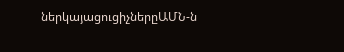ներկայացուցիչներըԱՄՆ-ն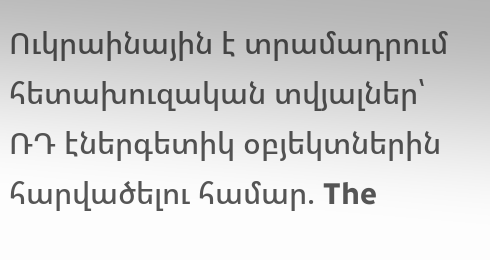Ուկրաինային է տրամադրում հետախուզական տվյալներ՝ ՌԴ էներգետիկ օբյեկտներին հարվածելու համար. The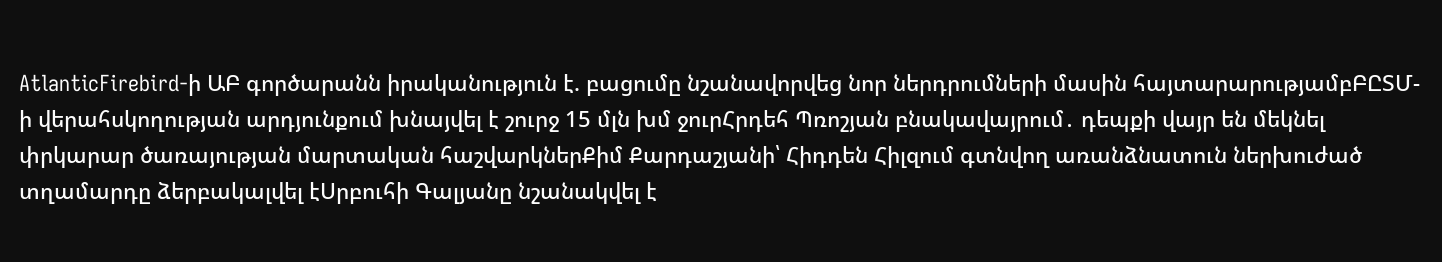AtlanticFirebird-ի ԱԲ գործարանն իրականություն է. բացումը նշանավորվեց նոր ներդրումների մասին հայտարարությամբԲԸՏՄ-ի վերահսկողության արդյունքում խնայվել է շուրջ 15 մլն խմ ջուրՀրդեհ Պռոշյան բնակավայրում․ դեպքի վայր են մեկնել փրկարար ծառայության մարտական հաշվարկներՔիմ Քարդաշյանի՝ Հիդդեն Հիլզում գտնվող առանձնատուն ներխուժած տղամարդը ձերբակալվել էՍրբուհի Գալյանը նշանակվել է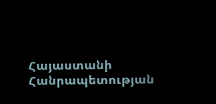Հայաստանի Հանրապետության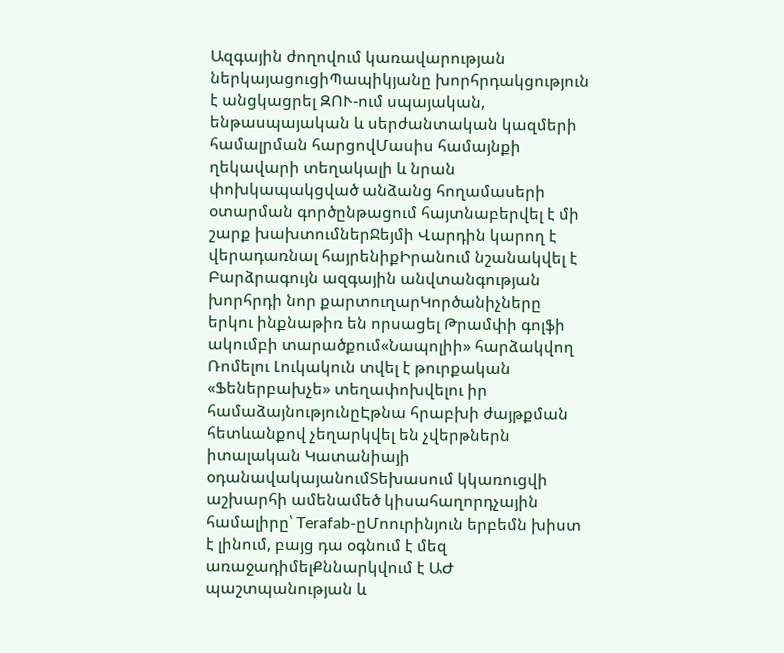Ազգային ժողովում կառավարության ներկայացուցիՊապիկյանը խորհրդակցություն է անցկացրել ԶՈՒ-ում սպայական, ենթասպայական և սերժանտական կազմերի համալրման հարցովՄասիս համայնքի ղեկավարի տեղակալի և նրան փոխկապակցված անձանց հողամասերի օտարման գործընթացում հայտնաբերվել է մի շարք խախտումներՋեյմի Վարդին կարող է վերադառնալ հայրենիքԻրանում նշանակվել է Բարձրագույն ազգային անվտանգության խորհրդի նոր քարտուղարԿործանիչները երկու ինքնաթիռ են որսացել Թրամփի գոլֆի ակումբի տարածքում«Նապոլիի» հարձակվող Ռոմելու Լուկակուն տվել է թուրքական «Ֆեներբախչե» տեղափոխվելու իր համաձայնությունըԷթնա հրաբխի ժայթքման հետևանքով չեղարկվել են չվերթներն իտալական Կատանիայի օդանավակայանումՏեխասում կկառուցվի աշխարհի ամենամեծ կիսահաղորդչային համալիրը՝ Terafab-ըՄոուրինյուն երբեմն խիստ է լինում, բայց դա օգնում է մեզ առաջադիմելՔննարկվում է ԱԺ պաշտպանության և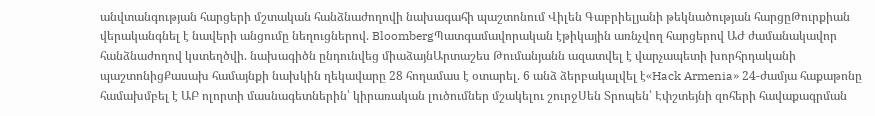անվտանգության հարցերի մշտական հանձնաժողովի նախագահի պաշտոնում Վիլեն Գաբրիելյանի թեկնածության հարցըԹուրքիան վերականգնել է նավերի անցումը նեղուցներով. BloombergՊատգամավորական էթիկային առնչվող հարցերով ԱԺ ժամանակավոր հանձնաժողով կստեղծվի. նախագիծն ընդունվեց միաձայնԱրտաշես Թումանյանն ազատվել է վարչապետի խորհրդականի պաշտոնիցՔասախ համայնքի նախկին ղեկավարը 28 հողամաս է օտարել. 6 անձ ձերբակալվել է«Hack Armenia» 24-ժամյա հաքաթոնը համախմբել է ԱԲ ոլորտի մասնագետներին՝ կիրառական լուծումներ մշակելու շուրջՍեն Տրոպեն՝ Էփշտեյնի զոհերի հավաքագրման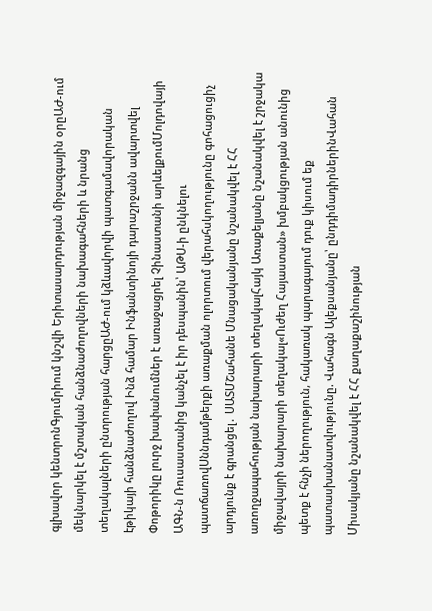գլխավոր կենտրոնԳյումրիում կնշվի Երիտասարդության միջազգային օրըԱԺ-ում մեկնարկել է մշտական հանձնաժողովների նախագահների և նրանց տեղակալների ընտրության հարցըԱԺ-ում կձևավորվի պատգամավորական էթիկայի հանձնաժողով Ինձ համար Ինֆանտինոյի դարաշրջանն ավարտվել Փոթորիկը լուրջ խափանումներ է առաջացրել Չինաստանի արևելքումՄոլդովայի ԱԳՆ-ն Ռուսաստանից կանչել է իր դեսպանին՝ ԱԹՍ-ի ընկնելու պատճառովՍննդամթերքի առաքման ոլորտում վերահսկողությունը գոհացուցիչ արդյունք է գրանցել․ ՍԱՏՄՇահանե Մնացականյանը նշանակվել է ՀՀ առողջապահության նախարարի տեղակալՀայկ Առաքելյանը նշանակվել է շրջակա միջավայրի նախարարի տեղակալ«Ուժեղ Հայաստան» խմբակցության անունից պետք է հնչի ներողություն, հակառակ պարագայում դուք կիսում եք պատասխանատվությունը. Վահագն Ալեքսանյանը՝ ընդդիմադիրներինՎահան Միսակյանը նշանակվել է ՀՀ քաղաքաշինության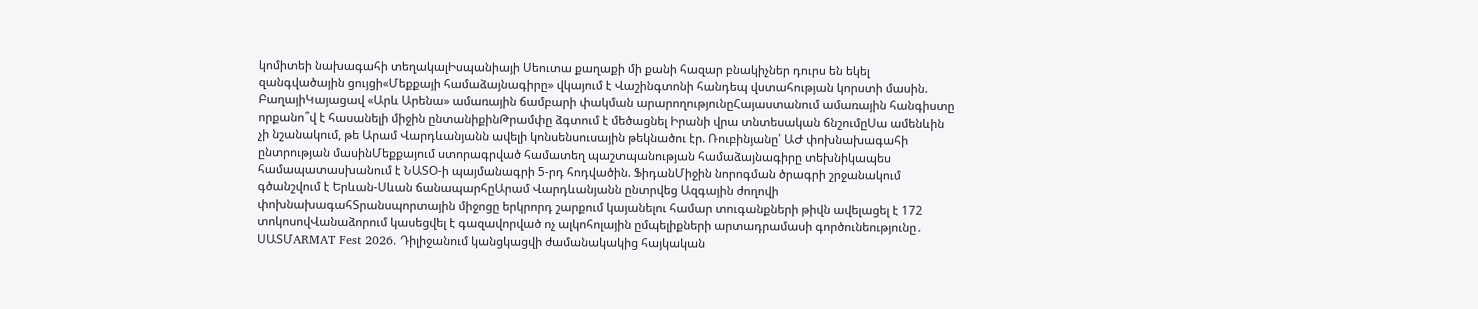կոմիտեի նախագահի տեղակալԻսպանիայի Սեուտա քաղաքի մի քանի հազար բնակիչներ դուրս են եկել զանգվածային ցույցի«Մեքքայի համաձայնագիրը» վկայում է Վաշինգտոնի հանդեպ վստահության կորստի մասին. ԲաղայիԿայացավ «Արև Արենա» ամառային ճամբարի փակման արարողությունըՀայաստանում ամառային հանգիստը որքանո՞վ է հասանելի միջին ընտանիքինԹրամփը ձգտում է մեծացնել Իրանի վրա տնտեսական ճնշումըՍա ամենևին չի նշանակում, թե Արամ Վարդևանյանն ավելի կոնսենսուսային թեկնածու էր. Ռուբինյանը՝ ԱԺ փոխնախագահի ընտրության մասինՄեքքայում ստորագրված համատեղ պաշտպանության համաձայնագիրը տեխնիկապես համապատասխանում է ՆԱՏՕ-ի պայմանագրի 5-րդ հոդվածին. ՖիդանՄիջին նորոգման ծրագրի շրջանակում գծանշվում է Երևան-Սևան ճանապարհըԱրամ Վարդևանյանն ընտրվեց Ազգային ժողովի փոխնախագահՏրանսպորտային միջոցը երկրորդ շարքում կայանելու համար տուգանքների թիվն ավելացել է 172 տոկոսովՎանաձորում կասեցվել է գազավորված ոչ ալկոհոլային ըմպելիքների արտադրամասի գործունեությունը․ ՍԱՏՄARMAT Fest 2026. Դիլիջանում կանցկացվի ժամանակակից հայկական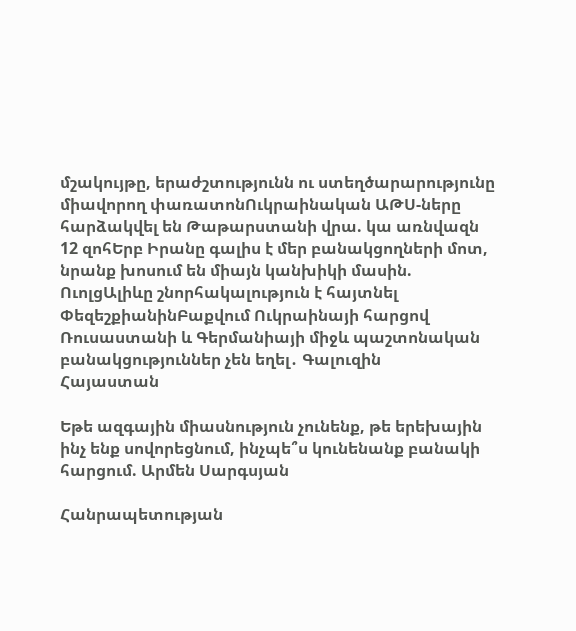մշակույթը, երաժշտությունն ու ստեղծարարությունը միավորող փառատոնՈւկրաինական ԱԹՍ-ները հարձակվել են Թաթարստանի վրա. կա առնվազն 12 զոհԵրբ Իրանը գալիս է մեր բանակցողների մոտ, նրանք խոսում են միայն կանխիկի մասին. ՈւոլցԱլիևը շնորհակալություն է հայտնել ՓեզեշքիանինԲաքվում Ուկրաինայի հարցով Ռուսաստանի և Գերմանիայի միջև պաշտոնական բանակցություններ չեն եղել․ Գալուզին
Հայաստան

Եթե ազգային միասնություն չունենք, թե երեխային ինչ ենք սովորեցնում, ինչպե՞ս կունենանք բանակի հարցում. Արմեն Սարգսյան

Հանրապետության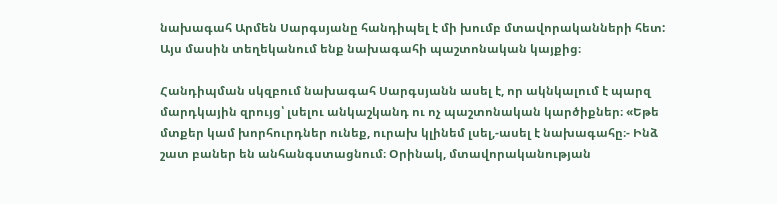նախագահ Արմեն Սարգսյանը հանդիպել է մի խումբ մտավորականների հետ: Այս մասին տեղեկանում ենք նախագահի պաշտոնական կայքից։

Հանդիպման սկզբում նախագահ Սարգսյանն ասել է, որ ակնկալում է պարզ մարդկային զրույց՝ լսելու անկաշկանդ ու ոչ պաշտոնական կարծիքներ։ «Եթե մտքեր կամ խորհուրդներ ունեք, ուրախ կլինեմ լսել,-ասել է նախագահը։- Ինձ շատ բաներ են անհանգստացնում։ Օրինակ, մտավորականության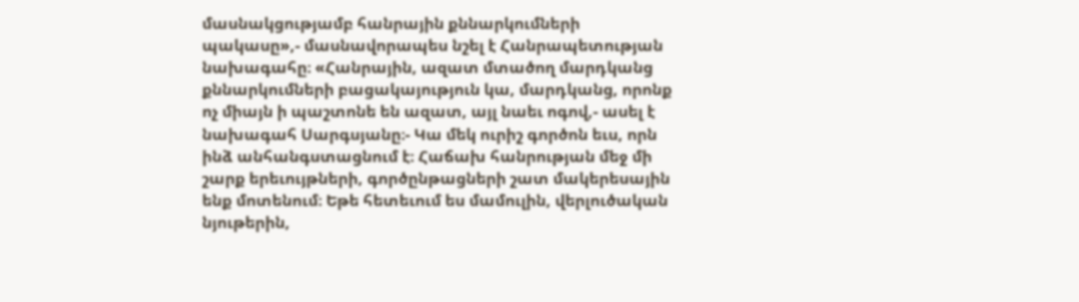մասնակցությամբ հանրային քննարկումների պակասը»,- մասնավորապես նշել է Հանրապետության նախագահը։ «Հանրային, ազատ մտածող մարդկանց քննարկումների բացակայություն կա, մարդկանց, որոնք ոչ միայն ի պաշտոնե են ազատ, այլ նաեւ ոգով,- ասել է նախագահ Սարգսյանը։- Կա մեկ ուրիշ գործոն եւս, որն ինձ անհանգստացնում է։ Հաճախ հանրության մեջ մի շարք երեւույթների, գործընթացների շատ մակերեսային ենք մոտենում։ Եթե հետեւում ես մամուլին, վերլուծական նյութերին,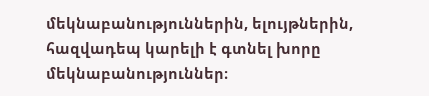մեկնաբանություններին, ելույթներին, հազվադեպ կարելի է գտնել խորը մեկնաբանություններ։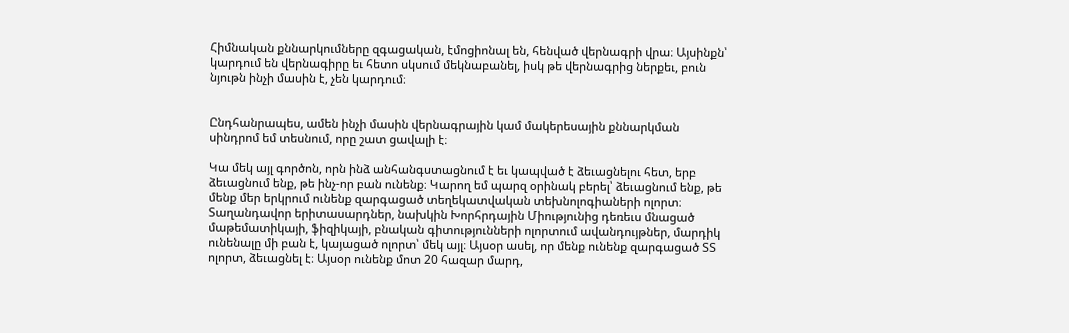Հիմնական քննարկումները զգացական, էմոցիոնալ են, հենված վերնագրի վրա։ Այսինքն՝ կարդում են վերնագիրը եւ հետո սկսում մեկնաբանել, իսկ թե վերնագրից ներքեւ, բուն նյութն ինչի մասին է, չեն կարդում։


Ընդհանրապես, ամեն ինչի մասին վերնագրային կամ մակերեսային քննարկման սինդրոմ եմ տեսնում, որը շատ ցավալի է։

Կա մեկ այլ գործոն, որն ինձ անհանգստացնում է եւ կապված է ձեւացնելու հետ, երբ ձեւացնում ենք, թե ինչ-որ բան ունենք։ Կարող եմ պարզ օրինակ բերել՝ ձեւացնում ենք, թե մենք մեր երկրում ունենք զարգացած տեղեկատվական տեխնոլոգիաների ոլորտ։ Տաղանդավոր երիտասարդներ, նախկին Խորհրդային Միությունից դեռեւս մնացած մաթեմատիկայի, ֆիզիկայի, բնական գիտությունների ոլորտում ավանդույթներ, մարդիկ ունենալը մի բան է, կայացած ոլորտ՝ մեկ այլ։ Այսօր ասել, որ մենք ունենք զարգացած ՏՏ ոլորտ, ձեւացնել է։ Այսօր ունենք մոտ 20 հազար մարդ,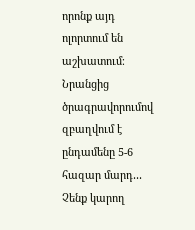որոնք այդ ոլորտում են աշխատում։ Նրանցից ծրագրավորումով զբաղվում է ընդամենը 5-6 հազար մարդ․․․ Չենք կարող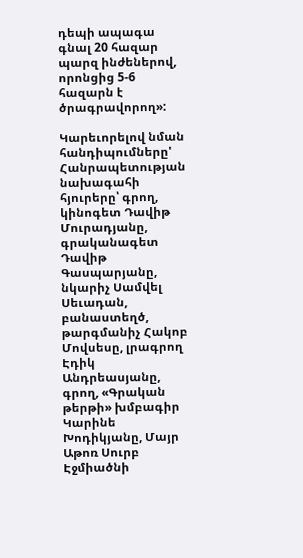դեպի ապագա գնալ 20 հազար պարզ ինժեներով, որոնցից 5-6 հազարն է ծրագրավորող»:

Կարեւորելով նման հանդիպումները' Հանրապետության նախագահի հյուրերը՝ գրող, կինոգետ Դավիթ Մուրադյանը, գրականագետ Դավիթ Գասպարյանը, նկարիչ Սամվել Սեւադան, բանաստեղծ, թարգմանիչ Հակոբ Մովսեսը, լրագրող Էդիկ Անդրեասյանը, գրող, «Գրական թերթի» խմբագիր Կարինե Խոդիկյանը, Մայր Աթոռ Սուրբ Էջմիածնի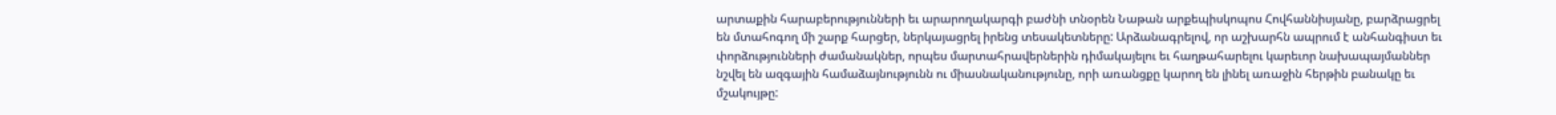արտաքին հարաբերությունների եւ արարողակարգի բաժնի տնօրեն Նաթան արքեպիսկոպոս Հովհաննիսյանը, բարձրացրել են մտահոգող մի շարք հարցեր, ներկայացրել իրենց տեսակետները: Արձանագրելով, որ աշխարհն ապրում է անհանգիստ եւ փորձությունների ժամանակներ, որպես մարտահրավերներին դիմակայելու եւ հաղթահարելու կարեւոր նախապայմաններ նշվել են ազգային համաձայնությունն ու միասնականությունը, որի առանցքը կարող են լինել առաջին հերթին բանակը եւ մշակույթը: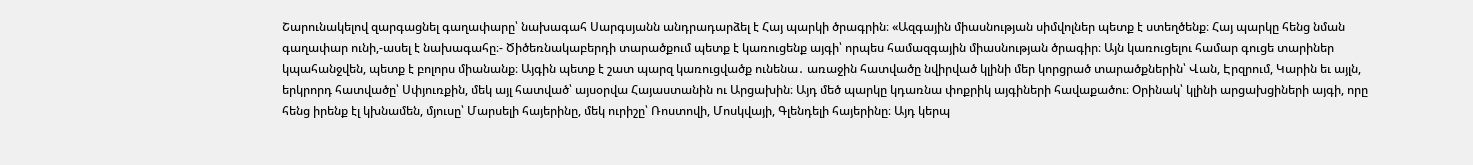Շարունակելով զարգացնել գաղափարը՝ նախագահ Սարգսյանն անդրադարձել է Հայ պարկի ծրագրին։ «Ազգային միասնության սիմվոլներ պետք է ստեղծենք։ Հայ պարկը հենց նման գաղափար ունի,-ասել է նախագահը։- Ծիծեռնակաբերդի տարածքում պետք է կառուցենք այգի՝ որպես համազգային միասնության ծրագիր։ Այն կառուցելու համար գուցե տարիներ կպահանջվեն, պետք է բոլորս միանանք։ Այգին պետք է շատ պարզ կառուցվածք ունենա․ առաջին հատվածը նվիրված կլինի մեր կորցրած տարածքներին՝ Վան, Էրզրում, Կարին եւ այլն, երկրորդ հատվածը՝ Սփյուռքին, մեկ այլ հատված՝ այսօրվա Հայաստանին ու Արցախին։ Այդ մեծ պարկը կդառնա փոքրիկ այգիների հավաքածու։ Օրինակ՝ կլինի արցախցիների այգի, որը հենց իրենք էլ կխնամեն, մյուսը՝ Մարսելի հայերինը, մեկ ուրիշը՝ Ռոստովի, Մոսկվայի, Գլենդելի հայերինը։ Այդ կերպ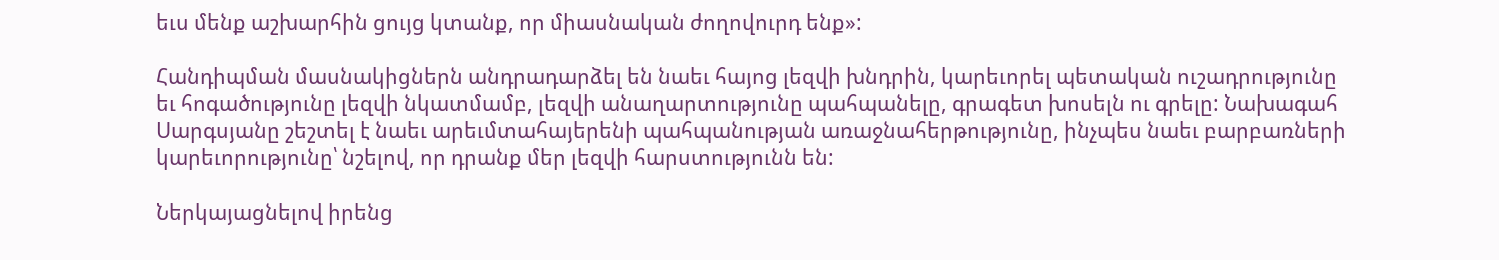եւս մենք աշխարհին ցույց կտանք, որ միասնական ժողովուրդ ենք»:

Հանդիպման մասնակիցներն անդրադարձել են նաեւ հայոց լեզվի խնդրին, կարեւորել պետական ուշադրությունը եւ հոգածությունը լեզվի նկատմամբ, լեզվի անաղարտությունը պահպանելը, գրագետ խոսելն ու գրելը: Նախագահ Սարգսյանը շեշտել է նաեւ արեւմտահայերենի պահպանության առաջնահերթությունը, ինչպես նաեւ բարբառների կարեւորությունը՝ նշելով, որ դրանք մեր լեզվի հարստությունն են:

Ներկայացնելով իրենց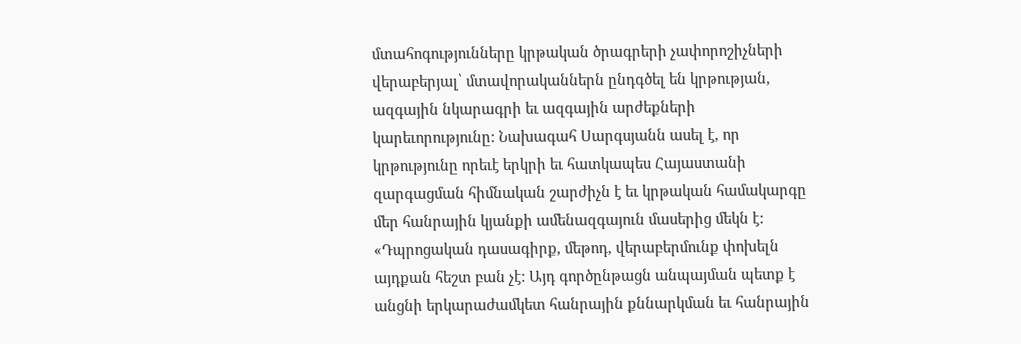մտահոգությունները կրթական ծրագրերի չափորոշիչների վերաբերյալ՝ մտավորականներն ընդգծել են կրթության, ազգային նկարագրի եւ ազգային արժեքների կարեւորությունը: Նախագահ Սարգսյանն ասել է, որ կրթությունը որեւէ երկրի եւ հատկապես Հայաստանի զարգացման հիմնական շարժիչն է եւ կրթական համակարգը մեր հանրային կյանքի ամենազգայուն մասերից մեկն է: «Դպրոցական դասագիրք, մեթոդ, վերաբերմունք փոխելն այդքան հեշտ բան չէ: Այդ գործընթացն անպայման պետք է անցնի երկարաժամկետ հանրային քննարկման եւ հանրային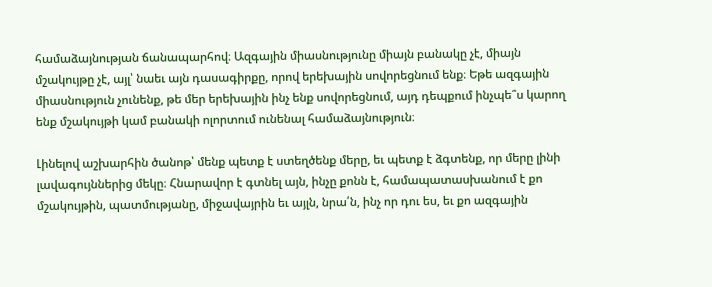համաձայնության ճանապարհով։ Ազգային միասնությունը միայն բանակը չէ, միայն մշակույթը չէ, այլ՝ նաեւ այն դասագիրքը, որով երեխային սովորեցնում ենք։ Եթե ազգային միասնություն չունենք, թե մեր երեխային ինչ ենք սովորեցնում, այդ դեպքում ինչպե՞ս կարող ենք մշակույթի կամ բանակի ոլորտում ունենալ համաձայնություն։

Լինելով աշխարհին ծանոթ՝ մենք պետք է ստեղծենք մերը, եւ պետք է ձգտենք, որ մերը լինի լավագույններից մեկը։ Հնարավոր է գտնել այն, ինչը քոնն է, համապատասխանում է քո մշակույթին, պատմությանը, միջավայրին եւ այլն, նրա՛ն, ինչ որ դու ես, եւ քո ազգային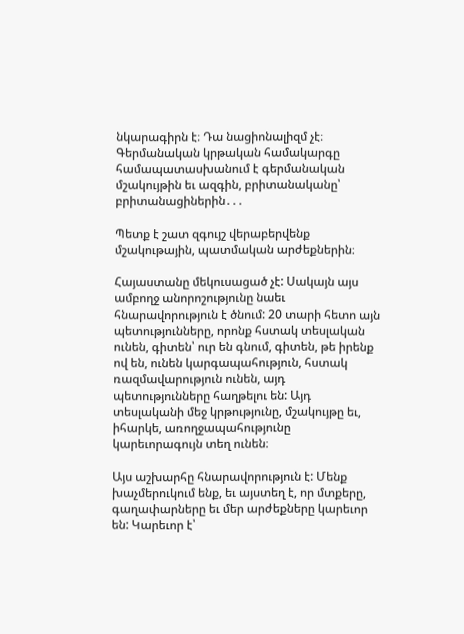նկարագիրն է։ Դա նացիոնալիզմ չէ։ Գերմանական կրթական համակարգը համապատասխանում է գերմանական մշակույթին եւ ազգին, բրիտանականը՝ բրիտանացիներին․․․

Պետք է շատ զգույշ վերաբերվենք մշակութային, պատմական արժեքներին։

Հայաստանը մեկուսացած չէ: Սակայն այս ամբողջ անորոշությունը նաեւ հնարավորություն է ծնում: 20 տարի հետո այն պետությունները, որոնք հստակ տեսլական ունեն, գիտեն՝ ուր են գնում, գիտեն, թե իրենք ով են, ունեն կարգապահություն, հստակ ռազմավարություն ունեն, այդ պետությունները հաղթելու են: Այդ տեսլականի մեջ կրթությունը, մշակույթը եւ, իհարկե, առողջապահությունը կարեւորագույն տեղ ունեն։

Այս աշխարհը հնարավորություն է: Մենք խաչմերուկում ենք, եւ այստեղ է, որ մտքերը, գաղափարները եւ մեր արժեքները կարեւոր են: Կարեւոր է՝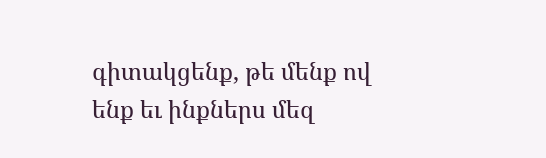գիտակցենք, թե մենք ով ենք եւ ինքներս մեզ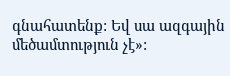գնահատենք: Եվ սա ազգային մեծամտություն չէ»: